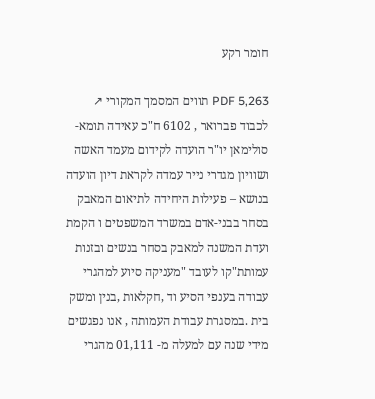חומר רקע

PDF 5,263 תווים המסמך המקורי ↗
לכבוד פברואר , 6102 ח"כ עאידה תומא-סולימאן יו"ר הועדה לקידום מעמד האשה ושוויון מגדרי נייר עמדה לקראת דיון הועדה בנושא – פעילות היחידה לתיאום המאבק בסחר בבני-אדם במשרד המשפטים ו הקמת ועדת המשנה למאבק בסחר בנשים ובזנות עמותת"קו לעובד "מעניקה סיוע למהגרי עבודה בענפי הסיע וד ,חקלאות ,בנין ומשק בית .במסגרת עבודת העמותה , אנו נפגשים מידי שנה עם למעלה מ- 01,111 מהגרי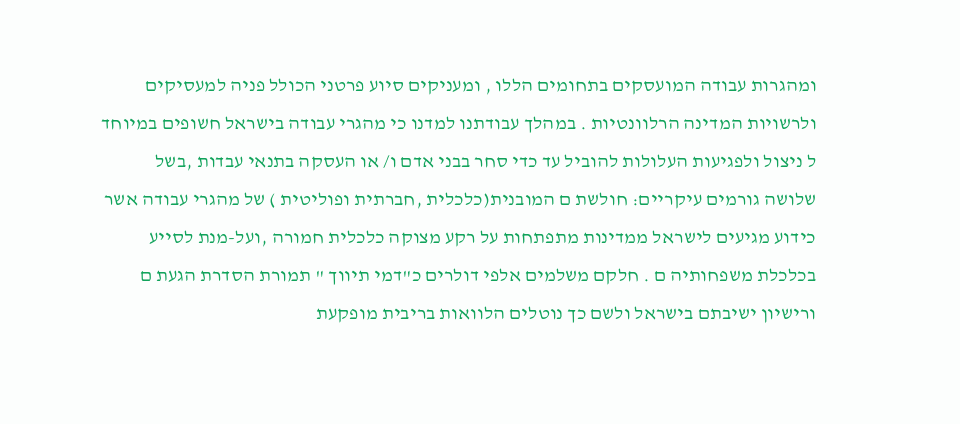ומהגרות עבודה המועסקים בתחומים הללו , ומעניקים סיוע פרטני הכולל פניה למעסיקים ולרשויות המדינה הרלוונטיות . במהלך עבודתנו למדנו כי מהגרי עבודה בישראל חשופים במיוחד ל ניצול ולפגיעות העלולות להוביל עד כדי סחר בבני אדם ו/ או העסקה בתנאי עבדות ,בשל שלושה גורמים עיקריים: חולשת ם המובנית(כלכלית ,חברתית ופוליטית ) של מהגרי עבודה אשר כידוע מגיעים לישראל ממדינות מתפתחות על רקע מצוקה כלכלית חמורה ,ועל-מנת לסייע בכלכלת משפחותיה ם . חלקם משלמים אלפי דולרים כ"דמי תיווך " תמורת הסדרת הגעת ם ורישיון ישיבתם בישראל ולשם כך נוטלים הלוואות בריבית מופקעת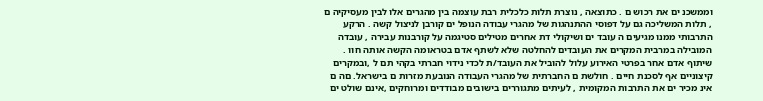וממשכנ ים את רכוש ם . כתוצאה , נוצרת תלות כלכלית רבת עוצמה בין מהגרים אלו לבין מעסיקיה ם , תלות המשליכה גם על דפוסי ההתנהגות של מהגרי עבודה הנופל ים קורבן לניצול קשה . הרקע התרבותי ממנו מגיעים ה עובד ים ושיקולי דת אחרים מטילים סטיגמה על קורבנות עבירה , עובדה המובילה במרבית המקרים את העובדים להחלטה שלא לשתף אדם בטראומה הקשה אותה חוו . שיתוף אדם אחר בפרטי האירוע עלול להוביל את העובד/ת לכדי נידוי חברתי בקהי תם ל ,ובמקרים קיצוניים אף לסכנת חיים . חולשת ם החברתית של מהגרי העבודה הנובעת מזרות ם בישראל. םה ם אינ מכיר ים את התרבות המקומית , לעיתים מתגוררים בישובים מבודדים ומרוחקים ,אינם שולט ים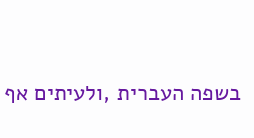בשפה העברית ,ולעיתים אף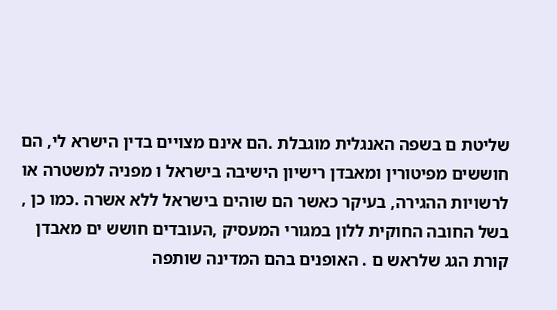שליטת ם בשפה האנגלית מוגבלת .הם אינם מצויים בדין הישרא לי, הם חוששים מפיטורין ומאבדן רישיון הישיבה בישראל ו מפניה למשטרה או לרשויות ההגירה, בעיקר כאשר הם שוהים בישראל ללא אשרה .כמו כן , בשל החובה החוקית ללון במגורי המעסיק ,העובדים חושש ים מאבדן קורת הגג שלראש ם . האופנים בהם המדינה שותפה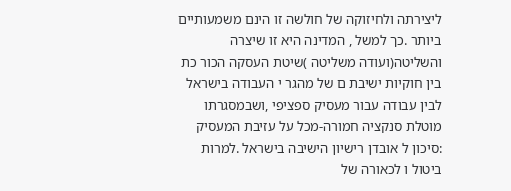ליצירתה ולחיזוקה של חולשה זו הינם משמעותיים ביותר .כך למשל , המדינה היא זו שיצרה והשליטה(ועודה משליטה )שיטת העסקה הכור כת בין חוקיות ישיבת ם של מהגר י העבודה בישראל לבין עבודה עבור מעסיק ספציפי ,ושבמסגרתו מוטלת סנקציה חמורה-מכל על עזיבת המעסיק :סיכון ל אובדן רישיון הישיבה בישראל .למרות ביטול ו לכאורה של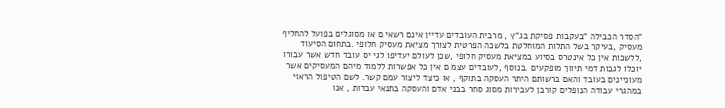"הסדר הכבילה "בעקבות פסיקת בג"ץ , מרבית העובדים עדיין אינם רשאי ם או מסוגלים בפועל להחליף מעסיק ,בעיקר בשל התלות המוחלטת בלשכה הפרטית לצורך מציאת מעסיק חלופי .בתחום הסיעוד ,ללשכות אין כל אינטרס בסיוע במציאת מעסיק חלופי ,שכן לעולם יעדיפו לגי יס עובד חדש אשר עבורו יוכלו לגבות דמי תיווך מופקעים .בנוסף ,לעובדים עצמ ם אין כל אפשרות ללמוד מיהם המעסיקים אשר מעוניינים בעובד והאם ברשותם היתר העסקה בתוקף , או כיצד ליצור עמם קשר. לשם הטיפול הראוי במהגרי עבודה הנופלים קורבן לעבירות מסוג סחר בבני אדם והעסקה בתנאי עבדות , אנו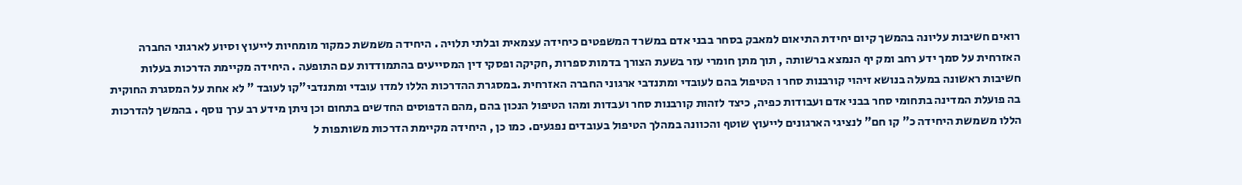רואים חשיבות עליונה בהמשך קיום יחידת התיאום למאבק בסחר בבני אדם במשרד המשפטים כיחידה עצמאית ובלתי תלויה . היחידה משמשת כמקור מומחיות לייעוץ וסיוע לארגוני החברה האזרחית על סמך ידע רחב ומק יף הנמצא ברשותה , תוך מתן חומרי עזר בשעת הצורך בדמות ספרות ,חקיקה ופסקי דין המסייעים בהתמודדות עם התופעה . היחידה מקיימת הדרכות בעלות חשיבות ראשונה במעלה בנושא זיהוי קורבנות סחר ו הטיפול בהם לעובדי ומתנדבי ארגוני החברה האזרחית .במסגרת ההדרכות הללו למדו עובדי ומתנדבי"קו לעובד " לא אחת על המסגרת החוקית בה פועלת המדינה בתחומי סחר בבני אדם ועבודות כפיה, כיצד לזהות קורבנות סחר ועבדות ומהו הטיפול הנכון בהם ,מהם הדפוסים החדשים בתחום וכן ניתן מידע רב ערך נוסף . בהמשך להדרכות הללו משמשת היחידה כ" קו חם" לנציגי הארגונים לייעוץ שוטף והכוונה במהלך הטיפול בעובדים נפגעים. כמו כן , היחידה מקיימת הדרכות משותפות ל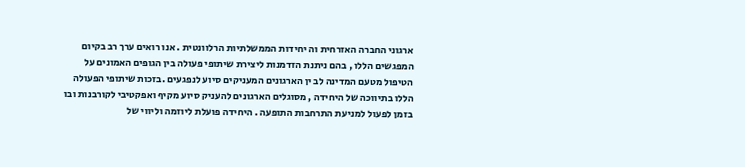ארגוני החברה האזרחית וה יחידות הממשלתיות הרלוונטית . אנו רואים ערך רב בקיום המפגשים הללו , בהם ניתנת הזדמנות ליצירת שיתופי פעולה בין הגופים האמונים על הטיפול מטעם המדינה לב ין הארגונים המעניקים סיוע לנפגעים .בזכות שיתופי הפעולה הללו בתיווכה של היחידה , מסוגלים הארגונים להעניק סיוע מקיף ואפקטיבי לקורבנות ובו בזמן לפעול למניעת התרחבות התופעה . היחידה פועלת ליוזמה וליווי של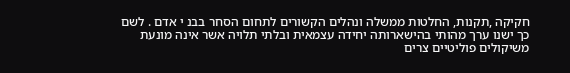חקיקה ,תקנות, החלטות ממשלה ונהלים הקשורים לתחום הסחר בבנ י אדם . לשם כך ישנו ערך מהותי בהישארותה יחידה עצמאית ובלתי תלויה אשר אינה מונעת משיקולים פוליטיים צרים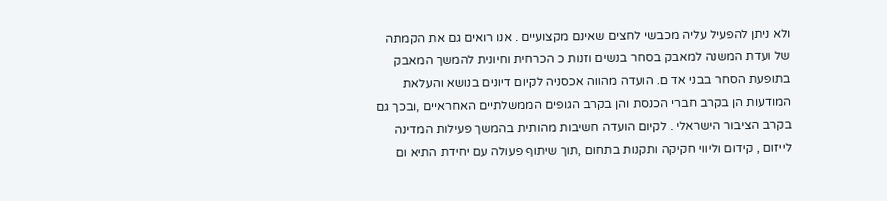ולא ניתן להפעיל עליה מכבשי לחצים שאינם מקצועיים . אנו רואים גם את הקמתה של ועדת המשנה למאבק בסחר בנשים וזנות כ הכרחית וחיונית להמשך המאבק בתופעת הסחר בבני אד ם. הועדה מהווה אכסניה לקיום דיונים בנושא והעלאת המודעות הן בקרב חברי הכנסת והן בקרב הגופים הממשלתיים האחראיים ,ובכך גם בקרב הציבור הישראלי . לקיום הועדה חשיבות מהותית בהמשך פעילות המדינה לייזום , קידום וליווי חקיקה ותקנות בתחום ,תוך שיתוף פעולה עם יחידת התיא ום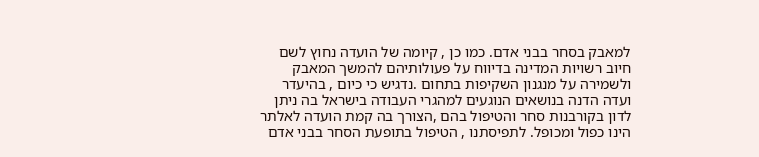למאבק בסחר בבני אדם. כמו כן , קיומה של הועדה נחוץ לשם חיוב רשויות המדינה בדיווח על פעולותיהם להמשך המאבק ולשמירה על מנגנון השקיפות בתחום .נדגיש כי כיום , בהיעדר ועדה הדנה בנושאים הנוגעים למהגרי העבודה בישראל בה ניתן לדון בקורבנות סחר והטיפול בהם ,הצורך בה קמת הועדה לאלתר הינו כפול ומכופל. לתפיסתנו , הטיפול בתופעת הסחר בבני אדם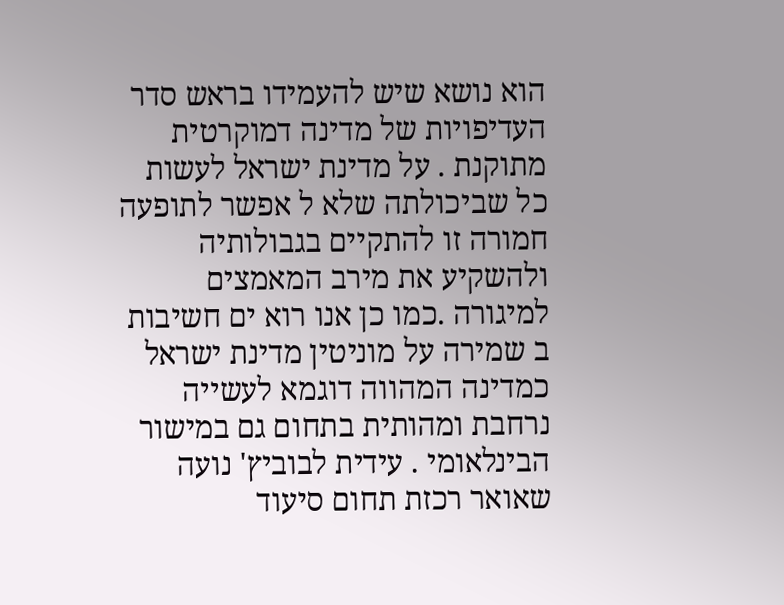הוא נושא שיש להעמידו בראש סדר העדיפויות של מדינה דמוקרטית מתוקנת . על מדינת ישראל לעשות כל שביכולתה שלא ל אפשר לתופעה חמורה זו להתקיים בגבולותיה ולהשקיע את מירב המאמצים למיגורה .כמו כן אנו רוא ים חשיבות ב שמירה על מוניטין מדינת ישראל כמדינה המהווה דוגמא לעשייה נרחבת ומהותית בתחום גם במישור הבינלאומי . עידית לבוביץ' נועה שאואר רכזת תחום סיעוד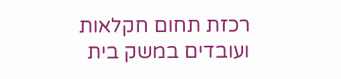רכזת תחום חקלאות ועובדים במשק בית